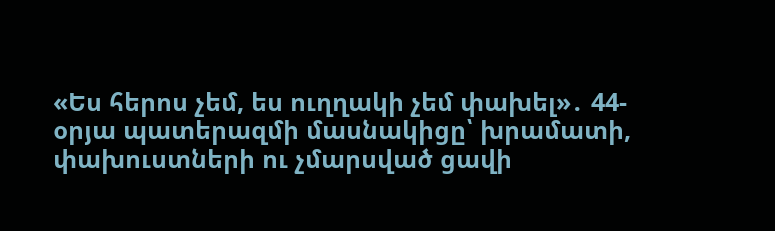«Ես հերոս չեմ, ես ուղղակի չեմ փախել»․ 44-օրյա պատերազմի մասնակիցը՝ խրամատի, փախուստների ու չմարսված ցավի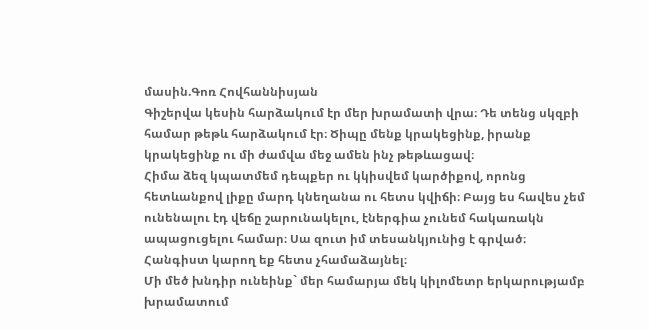մասին.Գոռ Հովհաննիսյան
Գիշերվա կեսին հարձակում էր մեր խրամատի վրա։ Դե տենց սկզբի համար թեթև հարձակում էր։ Ծիպը մենք կրակեցինք, իրանք կրակեցինք ու մի ժամվա մեջ ամեն ինչ թեթևացավ։
Հիմա ձեզ կպատմեմ դեպքեր ու կկիսվեմ կարծիքով, որոնց հետևանքով լիքը մարդ կնեղանա ու հետս կվիճի։ Բայց ես հավես չեմ ունենալու էդ վեճը շարունակելու, էներգիա չունեմ հակառակն ապացուցելու համար։ Սա զուտ իմ տեսանկյունից է գրված։ Հանգիստ կարող եք հետս չհամաձայնել։
Մի մեծ խնդիր ունեինք` մեր համարյա մեկ կիլոմետր երկարությամբ խրամատում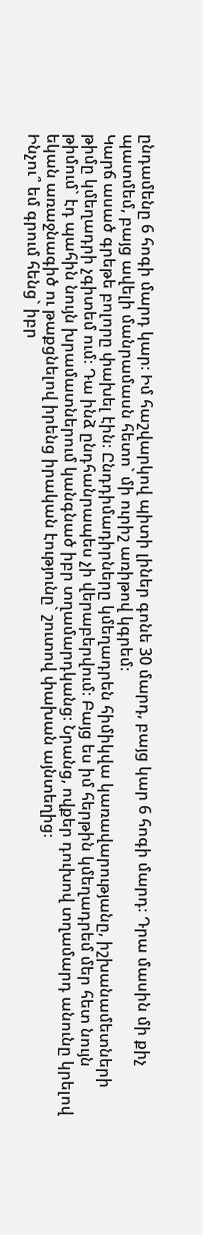ընդամենը 6 հոգի մարդ կար։ Իմ հաշվարկով պիտի լիներ գոնե 30 մարդ, բայց կար 6 հոգի մարդ։ Դրա մասին մի քիչ պատմեմ, բայց ավելի մանրամասն հետո` մի ուրիշ առիթով կգրեմ։
Կարճ ասած գրեթե բոլորը փախել էին։ Ընդդիմադիրները կմեղադրեն հիմիկվա կառավարությանը, իշխանամետների թիմը կմեղադրի չգիտեմ ում։ Դա ինձ ընդհանրապես չի վերաբերվում։ Բայց ես իմ հերթին կմեղադրեմ մեր հետ նույն թիմում` էդ պահին նույն խրամատներում կանգնած իբր տղամարդկանց։ Նրանց, ովքեր դուխով տղամարդ անունը կրելով եկան առաջնագիծ ու թաքցնելով իրենց իրական էությունը` շուտով փախան այնտեղից։
Ինչու՞ եմ գրում հենց` իբր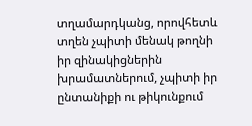տղամարդկանց, որովհետև տղեն չպիտի մենակ թողնի իր զինակիցներին խրամատներում, չպիտի իր ընտանիքի ու թիկունքում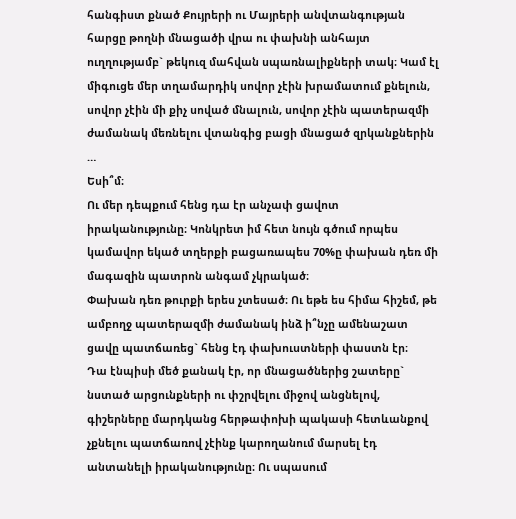հանգիստ քնած Քույրերի ու Մայրերի անվտանգության հարցը թողնի մնացածի վրա ու փախնի անհայտ ուղղությամբ` թեկուզ մահվան սպառնալիքների տակ։ Կամ էլ միգուցե մեր տղամարդիկ սովոր չէին խրամատում քնելուն, սովոր չէին մի քիչ սոված մնալուն, սովոր չէին պատերազմի ժամանակ մեռնելու վտանգից բացի մնացած զրկանքներին …
Եսի՞մ։
Ու մեր դեպքում հենց դա էր անչափ ցավոտ իրականությունը։ Կոնկրետ իմ հետ նույն գծում որպես կամավոր եկած տղերքի բացառապես 70%ը փախան դեռ մի մագազին պատրոն անգամ չկրակած։
Փախան դեռ թուրքի երես չտեսած։ Ու եթե ես հիմա հիշեմ, թե ամբողջ պատերազմի ժամանակ ինձ ի՞նչը ամենաշատ ցավը պատճառեց` հենց էդ փախուստների փաստն էր։
Դա էնպիսի մեծ քանակ էր, որ մնացածներից շատերը` նստած արցունքների ու փշրվելու միջով անցնելով, գիշերները մարդկանց հերթափոխի պակասի հետևանքով չքնելու պատճառով չէինք կարողանում մարսել էդ անտանելի իրականությունը։ Ու սպասում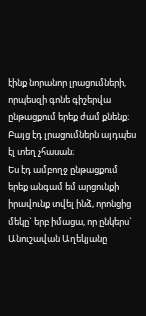էինք նորանոր լրացումների, որպեսզի գոնե գիշերվա ընթացքում երեք ժամ քնենք։ Բայց էդ լրացումներն այդպես էլ տեղ չհասան։
Ես էդ ամբողջ ընթացքում երեք անգամ եմ արցունքի իրավունք տվել ինձ, որոնցից մեկը` երբ իմացա, որ ընկերս` Անուշավան Աղեկյանը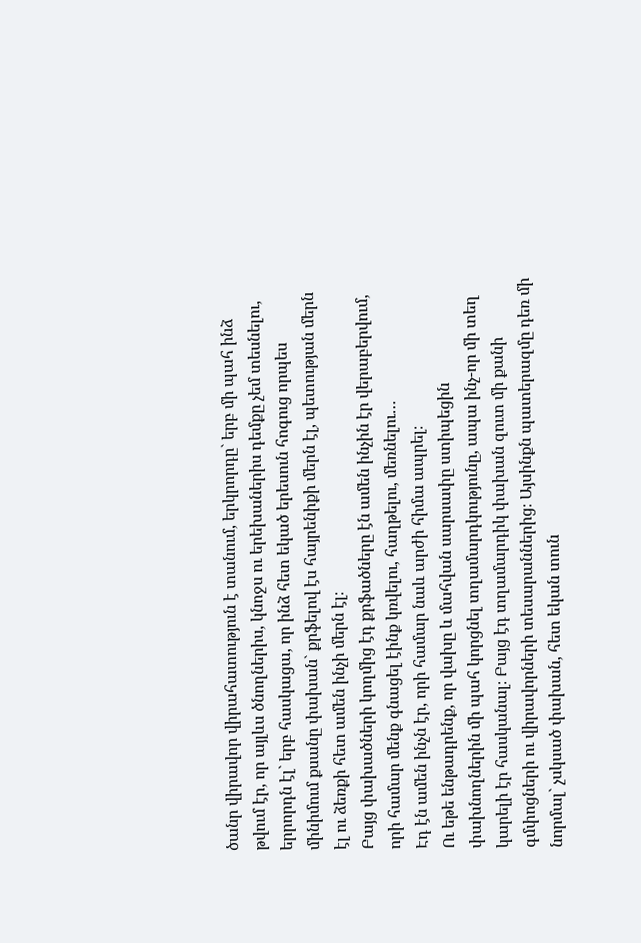ծանր վիրավոր վիրահատություն է տանում, երկրորդը` երբ մի պահ ինձ թվում էր, որ այլևս ծնողներիս, կնոջս ու երեխաներիս դեմքը չեմ տեսնելու, երրորդն էլ` երբ հասկացա, որ ինձ հետ եկած երեսուն հոգուց որպես մինիմում քսանը փախան` քրֆելով էս հայրենիքի մերն էլ, պետության մերն էլ ու ձեռքի հետ ամեն ինչի մերն էլ։
Բայց փախածների կողմից էդ քրֆածները էն ամեն ինչին էր վերաբերվում, որի համար մենք գնացել էինք կռվելու, հաղթելու, մեռնելու…
Էդ էն ամեն ինչն էր, որի համար նաև արժի հիմա ապրել։
Ու եթե ենթադրենք, որ վախը և մահվան սարսափը ստիպեցին փախնողներին մի պահ կորցնել տղամարդկությունը, ապա ինչ-որ մի տեղ կարելի էր հասկանալ։ Բայց էդ տղամարդիկ փախան զուտ մի քանի գմփոցների ու վիրավորների տեսարաններից։ Այսինքն պատերազմը դեռ մի նորմալ` չսկսած փախան, հետ եկան տուն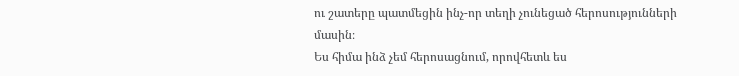ու շատերը պատմեցին ինչ-որ տեղի չունեցած հերոսությունների մասին։
Ես հիմա ինձ չեմ հերոսացնում, որովհետև ես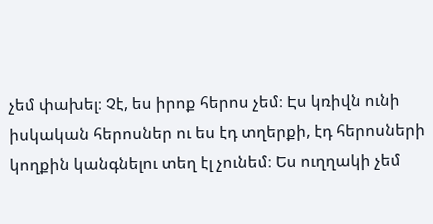չեմ փախել։ Չէ, ես իրոք հերոս չեմ։ Էս կռիվն ունի իսկական հերոսներ ու ես էդ տղերքի, էդ հերոսների կողքին կանգնելու տեղ էլ չունեմ։ Ես ուղղակի չեմ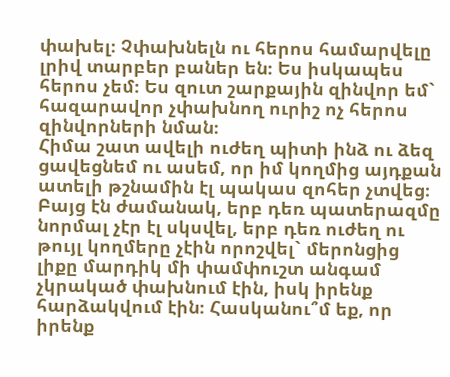փախել։ Չփախնելն ու հերոս համարվելը լրիվ տարբեր բաներ են։ Ես իսկապես հերոս չեմ։ Ես զուտ շարքային զինվոր եմ` հազարավոր չփախնող ուրիշ ոչ հերոս զինվորների նման։
Հիմա շատ ավելի ուժեղ պիտի ինձ ու ձեզ ցավեցնեմ ու ասեմ, որ իմ կողմից այդքան ատելի թշնամին էլ պակաս զոհեր չտվեց։ Բայց էն ժամանակ, երբ դեռ պատերազմը նորմալ չէր էլ սկսվել, երբ դեռ ուժեղ ու թույլ կողմերը չէին որոշվել` մերոնցից լիքը մարդիկ մի փամփուշտ անգամ չկրակած փախնում էին, իսկ իրենք հարձակվում էին։ Հասկանու՞մ եք, որ իրենք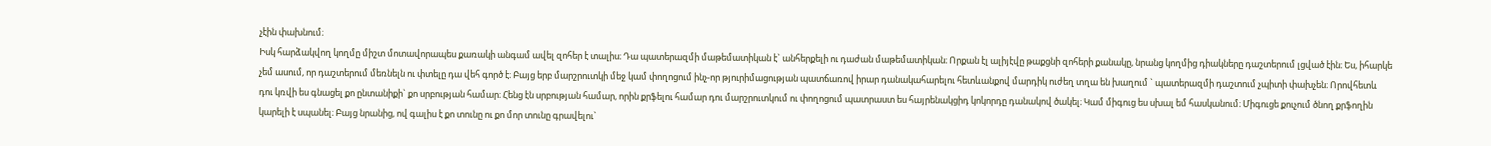չէին փախնում։
Իսկ հարձակվող կողմը միշտ մոտավորապես քառակի անգամ ավել զոհեր է տալիս։ Դա պատերազմի մաթեմատիկան է` անհերքելի ու դաժան մաթեմատիկան։ Որքան էլ ալիյէվը թաքցնի զոհերի քանակը, նրանց կողմից դիակները դաշտերում լցված էին։ Ես, իհարկե չեմ ասում, որ դաշտերում մեռնելն ու փտելը դա վեհ գործ է։ Բայց երբ մարշրուտկի մեջ կամ փողոցում ինչ-որ թյուրիմացության պատճառով իրար դանակահարելու հետևանքով մարդիկ ուժեղ տղա են խաղում ` պատերազմի դաշտում չպիտի փախչեն։ Որովհետև դու կռվի ես գնացել քո ընտանիքի` քո սրբության համար։ Հենց էն սրբության համար, որին քրֆելու համար դու մարշրուտկում ու փողոցում պատրաստ ես հայրենակցիդ կոկորդը դանակով ծակել։ Կամ միգուց ես սխալ եմ հասկանում։ Միգուցե քուչում ծնող քրֆողին կարելի է սպանել։ Բայց նրանից, ով գալիս է քո տունը ու քո մոր տունը գրավելու`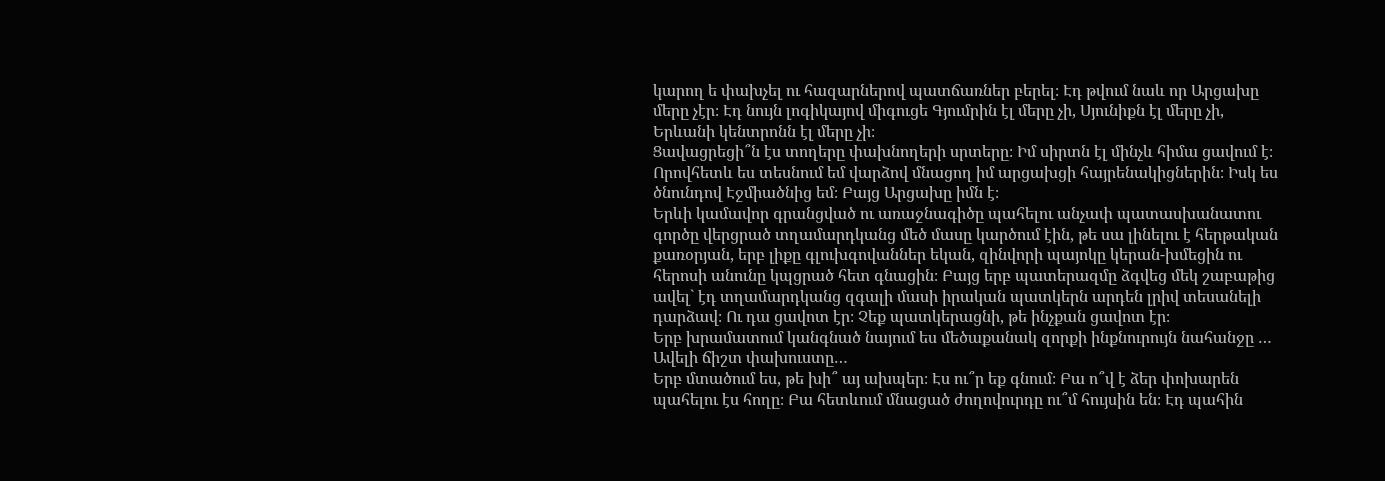կարող ե փախչել ու հազարներով պատճառներ բերել։ Էդ թվում նաև որ Արցախը մերը չէր։ Էդ նույն լոգիկայով միգուցե Գյումրին էլ մերը չի, Սյունիքն էլ մերը չի, Երևանի կենտրոնն էլ մերը չի։
Ցավացրեցի՞ն էս տողերը փախնողերի սրտերը։ Իմ սիրտն էլ մինչև հիմա ցավում է։ Որովհետև ես տեսնում եմ վարձով մնացող իմ արցախցի հայրենակիցներին։ Իսկ ես ծնունդով Էջմիածնից եմ։ Բայց Արցախը իմն է։
Երևի կամավոր գրանցված ու առաջնագիծը պահելու անչափ պատասխանատու գործը վերցրած տղամարդկանց մեծ մասը կարծում էին, թե սա լինելու է հերթական քառօրյան, երբ լիքը գլուխգովաններ եկան, զինվորի պայոկը կերան-խմեցին ու հերոսի անունը կպցրած հետ գնացին։ Բայց երբ պատերազմը ձգվեց մեկ շաբաթից ավել` էդ տղամարդկանց զգալի մասի իրական պատկերն արդեն լրիվ տեսանելի դարձավ։ Ու դա ցավոտ էր։ Չեք պատկերացնի, թե ինչքան ցավոտ էր։
Երբ խրամատում կանգնած նայում ես մեծաքանակ զորքի ինքնուրույն նահանջը …
Ավելի ճիշտ փախուստը…
Երբ մտածում ես, թե խի՞ այ ախպեր։ Էս ու՞ր եք գնում։ Բա ո՞վ է ձեր փոխարեն պահելու էս հողը։ Բա հետևում մնացած ժողովուրդը ու՞մ հույսին են։ Էդ պահին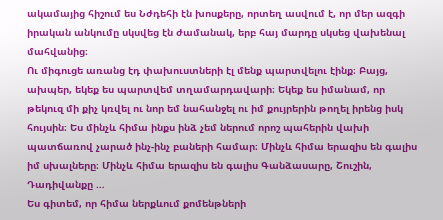ակամայից հիշում ես Նժդեհի էն խոսքերը, որտեղ ասվում է, որ մեր ազգի իրական անկումը սկսվեց էն ժամանակ, երբ հայ մարդը սկսեց վախենալ մահվանից։
Ու միգուցե առանց էդ փախուստների էլ մենք պարտվելու էինք։ Բայց, ախպեր, եկեք ես պարտվեմ տղամարդավարի։ Եկեք ես իմանամ, որ թեկուզ մի քիչ կռվել ու նոր եմ նահանջել ու իմ քույրերին թողել իրենց իսկ հույսին։ Ես մինչև հիմա ինքս ինձ չեմ ներում որոշ պահերին վախի պատճառով չարած ինչ-ինչ բաների համար։ Մինչև հիմա երազիս են գալիս իմ սխալները։ Մինչև հիմա երազիս են գալիս Գանձասարը, Շուշին, Դադիվանքը …
Ես գիտեմ, որ հիմա ներքևում քոմենթների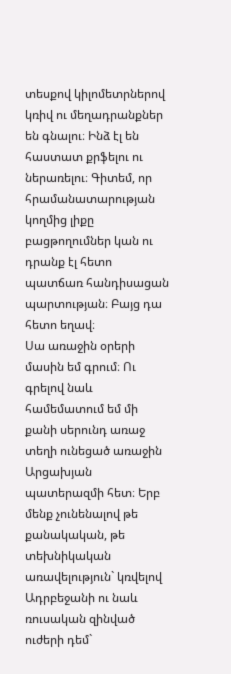տեսքով կիլոմետրներով կռիվ ու մեղադրանքներ են գնալու։ Ինձ էլ են հաստատ քրֆելու ու ներառելու։ Գիտեմ, որ հրամանատարության կողմից լիքը բացթողումներ կան ու դրանք էլ հետո պատճառ հանդիսացան պարտության։ Բայց դա հետո եղավ։
Սա առաջին օրերի մասին եմ գրում։ Ու գրելով նաև համեմատում եմ մի քանի սերունդ առաջ տեղի ունեցած առաջին Արցախյան պատերազմի հետ։ Երբ մենք չունենալով թե քանակական, թե տեխնիկական առավելություն` կռվելով Ադրբեջանի ու նաև ռուսական զինված ուժերի դեմ`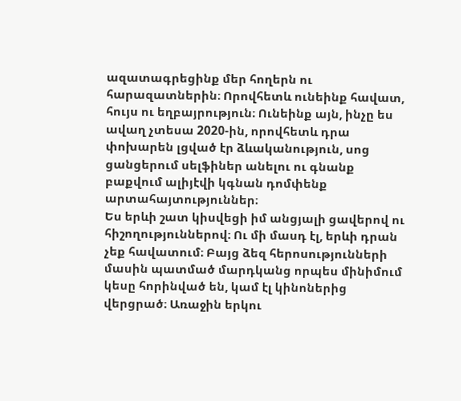ազատագրեցինք մեր հողերն ու հարազատներին։ Որովհետև ունեինք հավատ, հույս ու եղբայրություն։ Ունեինք այն, ինչը ես ավաղ չտեսա 2020-ին, որովհետև դրա փոխարեն լցված էր ձևականություն, սոց ցանցերում սելֆիներ անելու ու գնանք բաքվում ալիյէվի կգնան դոմփենք արտահայտություններ։
Ես երևի շատ կիսվեցի իմ անցյալի ցավերով ու հիշողություններով։ Ու մի մասդ էլ, երևի դրան չեք հավատում։ Բայց ձեզ հերոսությունների մասին պատմած մարդկանց որպես մինիմում կեսը հորինված են, կամ էլ կինոներից վերցրած։ Առաջին երկու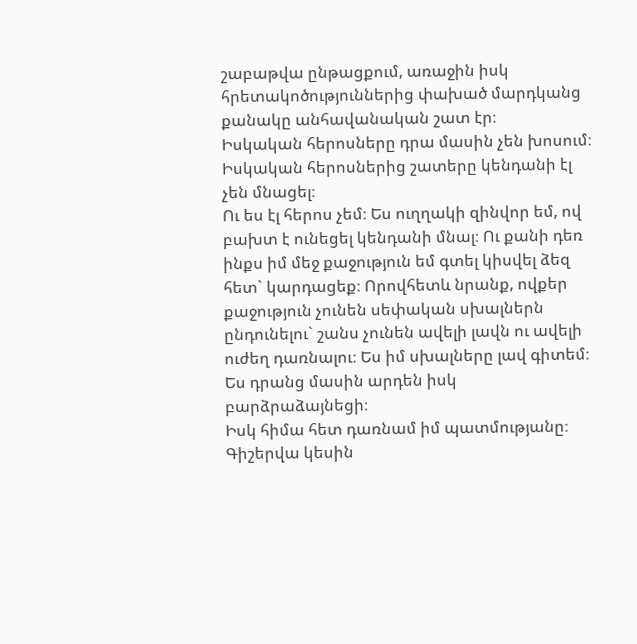շաբաթվա ընթացքում, առաջին իսկ հրետակոծություններից փախած մարդկանց քանակը անհավանական շատ էր։
Իսկական հերոսները դրա մասին չեն խոսում։ Իսկական հերոսներից շատերը կենդանի էլ չեն մնացել։
Ու ես էլ հերոս չեմ։ Ես ուղղակի զինվոր եմ, ով բախտ է ունեցել կենդանի մնալ։ Ու քանի դեռ ինքս իմ մեջ քաջություն եմ գտել կիսվել ձեզ հետ` կարդացեք։ Որովհետև նրանք, ովքեր քաջություն չունեն սեփական սխալներն ընդունելու` շանս չունեն ավելի լավն ու ավելի ուժեղ դառնալու։ Ես իմ սխալները լավ գիտեմ։ Ես դրանց մասին արդեն իսկ բարձրաձայնեցի։
Իսկ հիմա հետ դառնամ իմ պատմությանը։ Գիշերվա կեսին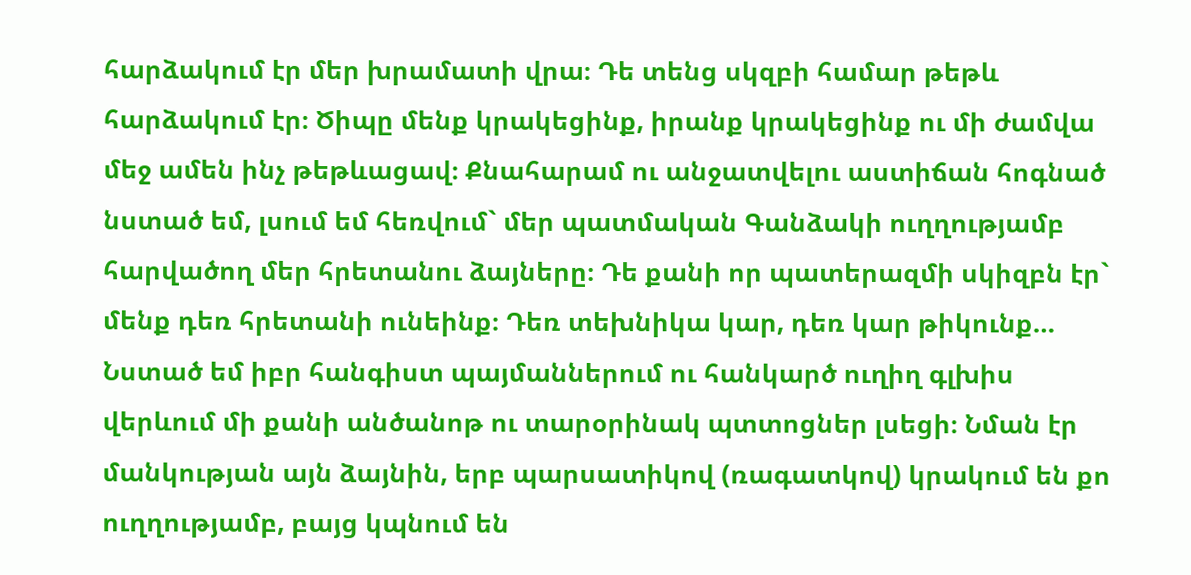հարձակում էր մեր խրամատի վրա։ Դե տենց սկզբի համար թեթև հարձակում էր։ Ծիպը մենք կրակեցինք, իրանք կրակեցինք ու մի ժամվա մեջ ամեն ինչ թեթևացավ։ Քնահարամ ու անջատվելու աստիճան հոգնած նստած եմ, լսում եմ հեռվում` մեր պատմական Գանձակի ուղղությամբ հարվածող մեր հրետանու ձայները։ Դե քանի որ պատերազմի սկիզբն էր` մենք դեռ հրետանի ունեինք։ Դեռ տեխնիկա կար, դեռ կար թիկունք…
Նստած եմ իբր հանգիստ պայմաններում ու հանկարծ ուղիղ գլխիս վերևում մի քանի անծանոթ ու տարօրինակ պտտոցներ լսեցի։ Նման էր մանկության այն ձայնին, երբ պարսատիկով (ռագատկով) կրակում են քո ուղղությամբ, բայց կպնում են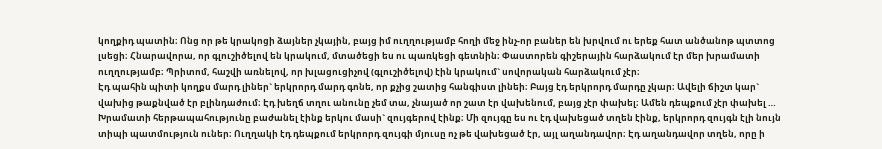կողքիդ պատին։ Ոնց որ թե կրակոցի ձայներ չկային, բայց իմ ուղղությամբ հողի մեջ ինչ-որ բաներ են խրվում ու երեք հատ անծանոթ պտտոց լսեցի։ Հնարավորա, որ գլուշիծելով են կրակում, մտածեցի ես ու պառկեցի գետնին։ Փաստորեն գիշերային հարձակում էր մեր խրամատի ուղղությամբ։ Պրիտոմ, հաշվի առնելով, որ խլացուցիչով (գլուշիծելով) էին կրակում` սովորական հարձակում չէր։
Էդ պահին պիտի կողքս մարդ լիներ` երկրորդ մարդ գոնե, որ քչից շատից հանգիստ լինեի։ Բայց էդ երկրորդ մարդը չկար։ Ավելի ճիշտ կար` վախից թաքնված էր բլինդաժում։ Էդ խեղճ տղու անունը չեմ տա, չնայած որ շատ էր վախենում, բայց չէր փախել։ Ամեն դեպքում չէր փախել …
Խրամատի հերթապահությունը բաժանել էինք երկու մասի` զույգերով էինք։ Մի զույգը ես ու էդ վախեցած տղեն էինք, երկրորդ զույգն էլի նույն տիպի պատմություն ուներ։ Ուղղակի էդ դեպքում երկրորդ զույգի մյուսը ոչ թե վախեցած էր, այլ աղանդավոր։ Էդ աղանդավոր տղեն, որը ի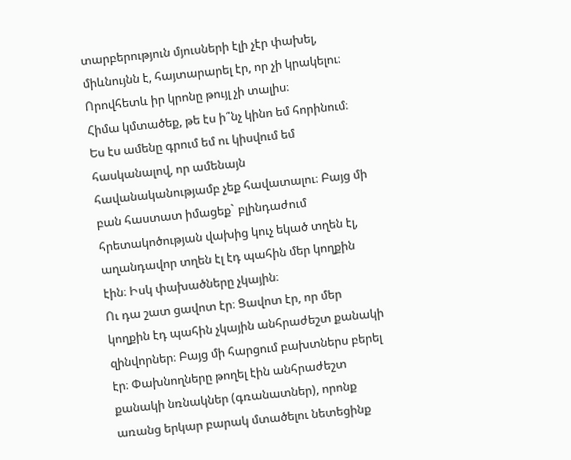տարբերություն մյուսների էլի չէր փախել, միևնույնն է, հայտարարել էր, որ չի կրակելու։ Որովհետև իր կրոնը թույլ չի տալիս։
Հիմա կմտածեք, թե էս ի՞նչ կինո եմ հորինում։ Ես էս ամենը գրում եմ ու կիսվում եմ հասկանալով, որ ամենայն հավանականությամբ չեք հավատալու։ Բայց մի բան հաստատ իմացեք` բլինդաժում հրետակոծության վախից կուչ եկած տղեն էլ, աղանդավոր տղեն էլ էդ պահին մեր կողքին էին։ Իսկ փախածները չկային։
Ու դա շատ ցավոտ էր։ Ցավոտ էր, որ մեր կողքին էդ պահին չկային անհրաժեշտ քանակի զինվորներ։ Բայց մի հարցում բախտներս բերել էր։ Փախնողները թողել էին անհրաժեշտ քանակի նռնակներ (գռանատներ), որոնք առանց երկար բարակ մտածելու նետեցինք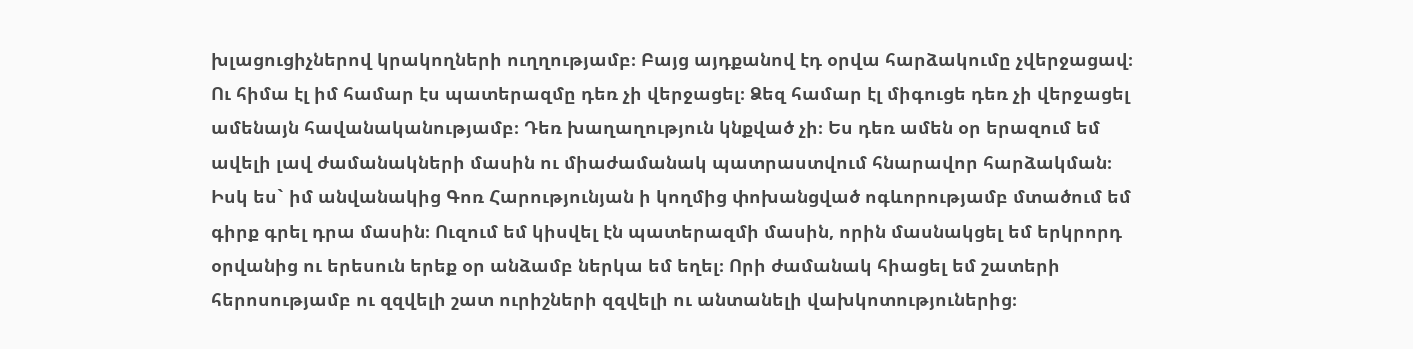խլացուցիչներով կրակողների ուղղությամբ։ Բայց այդքանով էդ օրվա հարձակումը չվերջացավ։
Ու հիմա էլ իմ համար էս պատերազմը դեռ չի վերջացել։ Ձեզ համար էլ միգուցե դեռ չի վերջացել ամենայն հավանականությամբ։ Դեռ խաղաղություն կնքված չի։ Ես դեռ ամեն օր երազում եմ ավելի լավ ժամանակների մասին ու միաժամանակ պատրաստվում հնարավոր հարձակման։
Իսկ ես` իմ անվանակից Գոռ Հարությունյան ի կողմից փոխանցված ոգևորությամբ մտածում եմ գիրք գրել դրա մասին։ Ուզում եմ կիսվել էն պատերազմի մասին, որին մասնակցել եմ երկրորդ օրվանից ու երեսուն երեք օր անձամբ ներկա եմ եղել։ Որի ժամանակ հիացել եմ շատերի հերոսությամբ ու զզվելի շատ ուրիշների զզվելի ու անտանելի վախկոտություներից։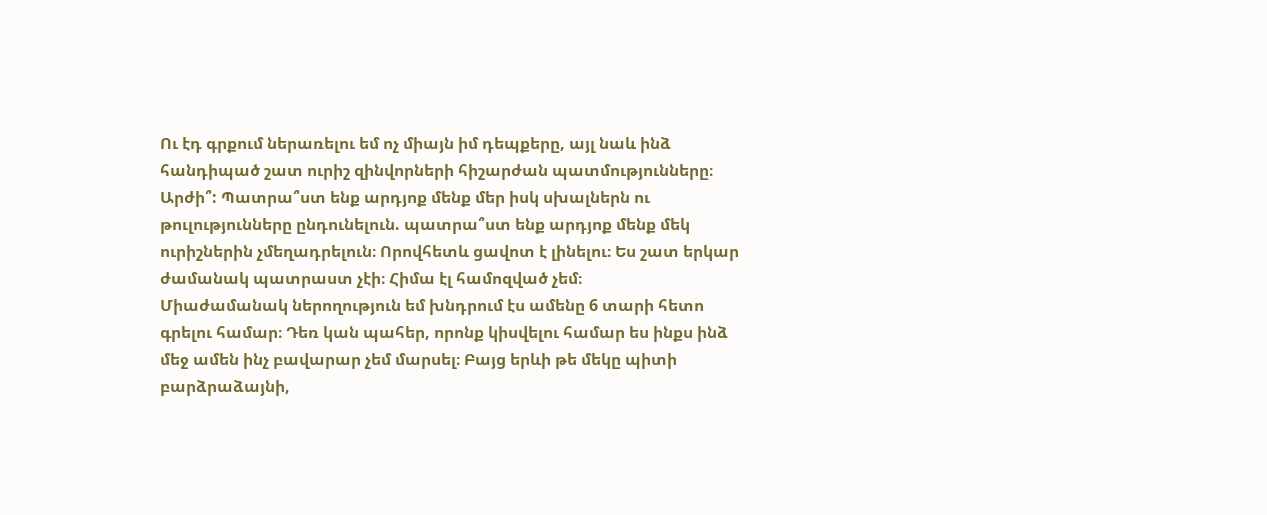Ու էդ գրքում ներառելու եմ ոչ միայն իմ դեպքերը, այլ նաև ինձ հանդիպած շատ ուրիշ զինվորների հիշարժան պատմությունները։
Արժի՞: Պատրա՞ստ ենք արդյոք մենք մեր իսկ սխալներն ու թուլությունները ընդունելուն. պատրա՞ստ ենք արդյոք մենք մեկ ուրիշներին չմեղադրելուն։ Որովհետև ցավոտ է լինելու։ Ես շատ երկար ժամանակ պատրաստ չէի։ Հիմա էլ համոզված չեմ։
Միաժամանակ ներողություն եմ խնդրում էս ամենը 6 տարի հետո գրելու համար։ Դեռ կան պահեր, որոնք կիսվելու համար ես ինքս ինձ մեջ ամեն ինչ բավարար չեմ մարսել։ Բայց երևի թե մեկը պիտի բարձրաձայնի,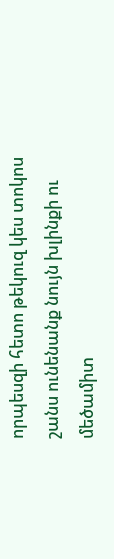որպեսզի հետո թեկուզ կես տոկոս շանս ունենանք նույն խլինքի ու մեծամիտ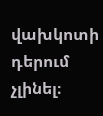վախկոտի դերում չլինել։